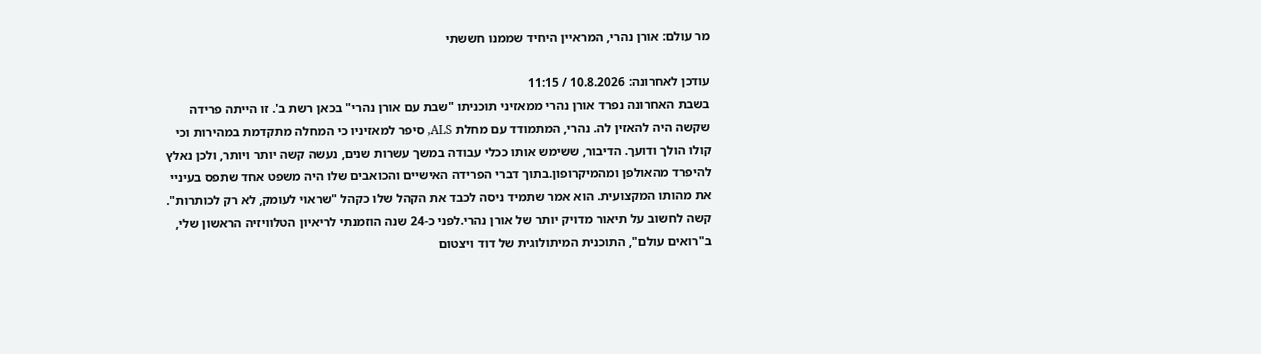מר עולם: אורן נהרי, המראיין היחיד שממנו חששתי

עודכן לאחרונה: 10.8.2026 / 11:15
בשבת האחרונה נפרד אורן נהרי ממאזיני תוכניתו "שבת עם אורן נהרי" בכאן רשת ב'. זו הייתה פרידה שקשה היה להאזין לה. נהרי, המתמודד עם מחלת ALS, סיפר למאזיניו כי המחלה מתקדמת במהירות וכי קולו הולך ודועך. הדיבור, ששימש אותו ככלי עבודה במשך עשרות שנים, נעשה קשה יותר ויותר, ולכן נאלץ להיפרד מהאולפן ומהמיקרופון.בתוך דברי הפרידה האישיים והכואבים שלו היה משפט אחד שתפס בעיניי את מהותו המקצועית. הוא אמר שתמיד ניסה לכבד את הקהל שלו כקהל "שראוי לעומק, לא רק לכותרות". קשה לחשוב על תיאור מדויק יותר של אורן נהרי.לפני כ-24 שנה הוזמנתי לריאיון הטלוויזיה הראשון שלי, ב"רואים עולם", התוכנית המיתולוגית של דוד ויצטום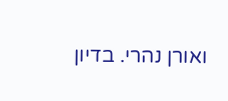ואורן נהרי. בדיון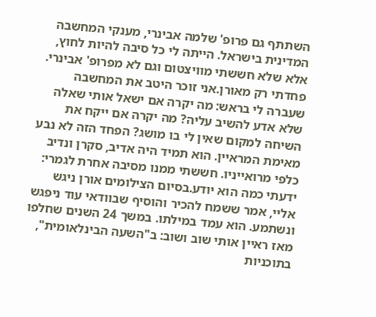השתתף גם פרופ' שלמה אבינרי, מענקי המחשבה המדינית בישראל. הייתה לי כל סיבה להיות לחוץ, אלא שלא חששתי מוויצטום וגם לא מפרופ' אבינרי. פחדתי רק מאורן.אני זוכר היטב את המחשבה שעברה לי בראש: מה יקרה אם ישאל אותי שאלה שלא אדע להשיב עליה? מה יקרה אם ייקח את השיחה למקום שאין לי בו מושג? הפחד הזה לא נבע מאימת המראיין. הוא תמיד היה אדיב, סקרן ונדיב כלפי מרואייניו. חששתי ממנו מסיבה אחרת לגמרי: ידעתי כמה הוא יודע.בסיום הצילומים אורן ניגש אליי, אמר ששמח להכיר והוסיף שבוודאי עוד ניפגש ונשתמע. הוא עמד במילתו. במשך 24 השנים שחלפו מאז ראיין אותי שוב ושוב: ב"השעה הבינלאומית", בתוכניות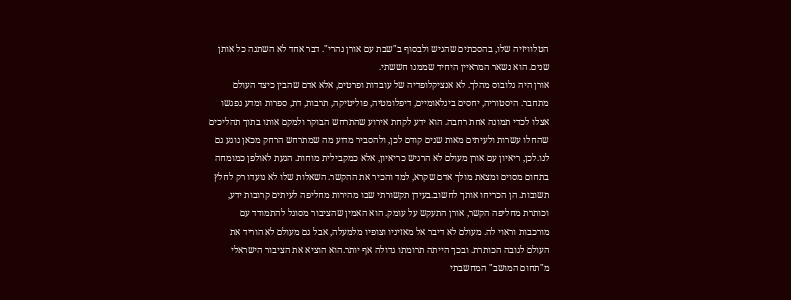הטלוויזיה שלו, בהסכתים שהגיש ולבסוף ב"שבת עם אורן נהרי". דבר אחד לא השתנה כל אותן שנים. הוא נשאר המראיין היחיד שממנו חששתי.
אורן היה גלובוס מהלך. לא אנציקלופדיה של עובדות ופרטים, אלא אדם שהבין כיצד העולם מתחבר. היסטוריה, יחסים בינלאומיים, דיפלומטיה, פוליטיקה, תרבות, דת, ספרות ומדע נפגשו אצלו לכדי תמונה אחת רחבה. הוא ידע לקחת אירוע שהתרחש הבוקר ולמקם אותו בתוך תהליכים שהחלו עשרות ולעיתים מאות שנים קודם לכן, ולהסביר מדוע מה שמתרחש הרחק מכאן נוגע גם לנו.לכן, ריאיון עם אורן מעולם לא הרגיש כריאיון, אלא כמקבילית מוחות. הגעת לאולפן כמומחה בתחום מסוים ומצאת מולך אדם שקרא, למד והכיר את ההקשר. השאלות שלו לא נועדו רק לחלץ תשובות. הן הכריחו אותך לחשוב.בעידן תקשורתי שבו מהירות מחליפה לעיתים קרובות ידע, וכותרת מחליפה הקשר, אורן התעקש על עומק. הוא האמין שהציבור מסוגל להתמודד עם מורכבות וראוי לה. מעולם לא דיבר אל מאזיניו וצופיו מלמעלה, אבל גם מעולם לא הוריד את העולם לגובה הכותרת. ובכך הייתה תרומתו גדולה אף יותר.הוא הוציא את הציבור הישראלי מ"תחום המושב" המחשבתי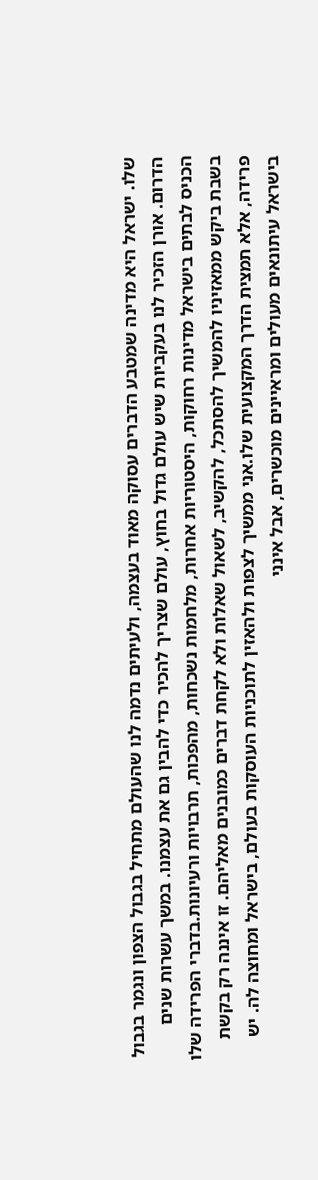שלו. ישראל היא מדינה שמטבע הדברים עסוקה מאוד בעצמה, ולעיתים נדמה לנו שהעולם מתחיל בגבול הצפון ונגמר בגבול הדרום. אורן הזכיר לנו בעקביות שיש עולם גדול בחוץ, עולם שצריך להכיר כדי להבין גם את עצמנו. במשך עשרות שנים הכניס לבתים בישראל מדינות רחוקות, היסטוריות אחרות, מלחמות נשכחות, מהפכות, תרבויות ורעיונות.בדברי הפרידה שלו בשבת ביקש ממאזיניו להמשיך להסתכל, להקשיב, לשאול שאלות ולא לקחת דברים כמובנים מאליהם. זו איננה רק בקשת פרידה, אלא תמצית הדרך המקצועית שלו.אני ממשיך לצפות ולהאזין לתוכניות העוסקות בעולם, בישראל ומחוצה לה. יש בישראל עיתונאים מעולים ומראיינים מוכשרים, אבל אינני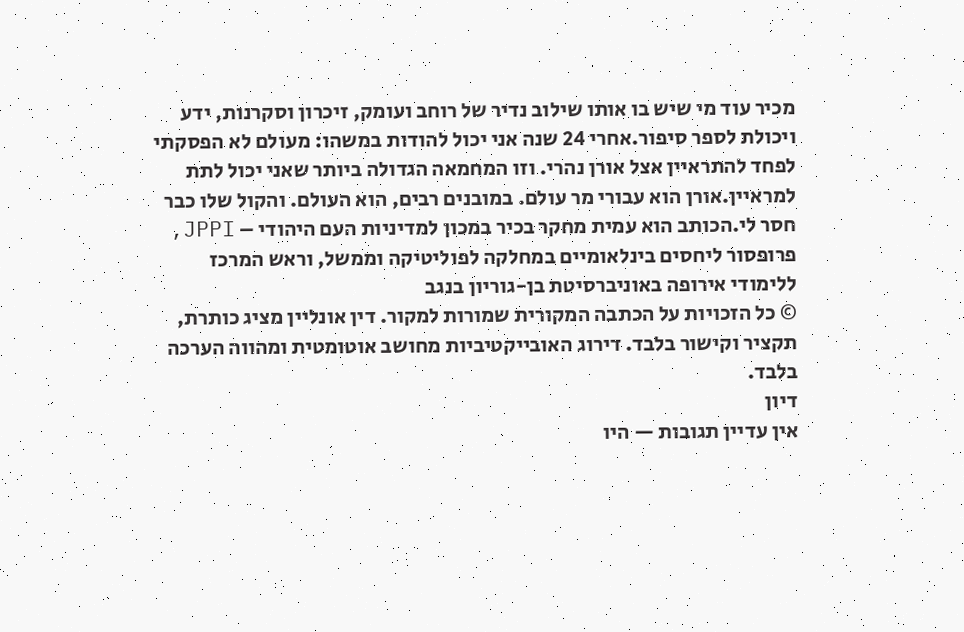מכיר עוד מי שיש בו אותו שילוב נדיר של רוחב ועומק, זיכרון וסקרנות, ידע ויכולת לספר סיפור.אחרי 24 שנה אני יכול להודות במשהו: מעולם לא הפסקתי לפחד להתראיין אצל אורן נהרי. וזו המחמאה הגדולה ביותר שאני יכול לתת למראיין.אורן הוא עבורי מר עולם. במובנים רבים, הוא העולם. והקול שלו כבר חסר לי.הכותב הוא עמית מחקר בכיר במכון למדיניות העם היהודי – JPPI, פרופסור ליחסים בינלאומיים במחלקה לפוליטיקה וממשל, וראש המרכז ללימודי אירופה באוניברסיטת בן-גוריון בנגב
© כל הזכויות על הכתבה המקורית שמורות למקור. דין אונליין מציג כותרת, תקציר וקישור בלבד. דירוג האובייקטיביות מחושב אוטומטית ומהווה הערכה בלבד.
דיון
אין עדיין תגובות — היו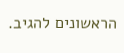הראשונים להגיב.